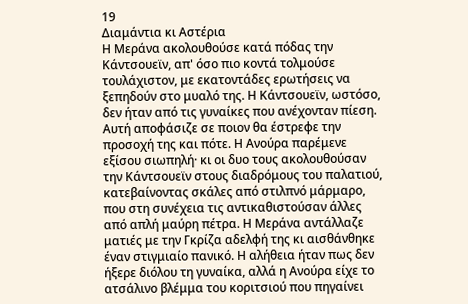19
Διαμάντια κι Αστέρια
Η Μεράνα ακολουθούσε κατά πόδας την Κάντσουεϊν, απ' όσο πιο κοντά τολμούσε τουλάχιστον, με εκατοντάδες ερωτήσεις να ξεπηδούν στο μυαλό της. Η Κάντσουεϊν, ωστόσο, δεν ήταν από τις γυναίκες που ανέχονταν πίεση. Αυτή αποφάσιζε σε ποιον θα έστρεφε την προσοχή της και πότε. Η Ανούρα παρέμενε εξίσου σιωπηλή· κι οι δυο τους ακολουθούσαν την Κάντσουεϊν στους διαδρόμους του παλατιού, κατεβαίνοντας σκάλες από στιλπνό μάρμαρο, που στη συνέχεια τις αντικαθιστούσαν άλλες από απλή μαύρη πέτρα. Η Μεράνα αντάλλαζε ματιές με την Γκρίζα αδελφή της κι αισθάνθηκε έναν στιγμιαίο πανικό. Η αλήθεια ήταν πως δεν ήξερε διόλου τη γυναίκα, αλλά η Ανούρα είχε το ατσάλινο βλέμμα του κοριτσιού που πηγαίνει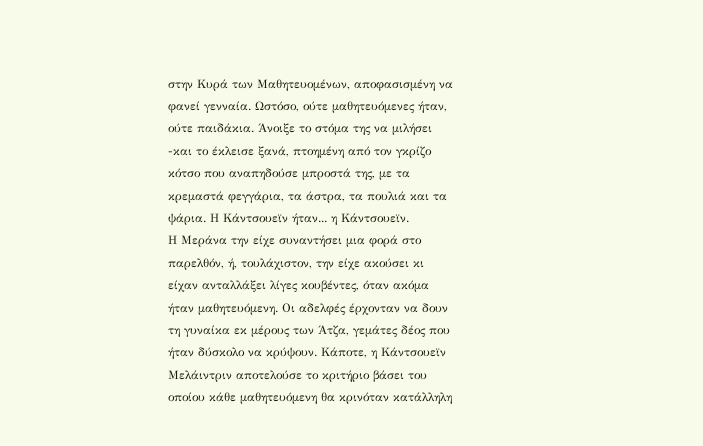στην Κυρά των Μαθητευομένων, αποφασισμένη να φανεί γενναία. Ωστόσο, ούτε μαθητευόμενες ήταν, ούτε παιδάκια. Άνοιξε το στόμα της να μιλήσει -και το έκλεισε ξανά, πτοημένη από τον γκρίζο κότσο που αναπηδούσε μπροστά της, με τα κρεμαστά φεγγάρια, τα άστρα, τα πουλιά και τα ψάρια. Η Κάντσουεϊν ήταν... η Κάντσουεϊν.
Η Μεράνα την είχε συναντήσει μια φορά στο παρελθόν, ή, τουλάχιστον, την είχε ακούσει κι είχαν ανταλλάξει λίγες κουβέντες, όταν ακόμα ήταν μαθητευόμενη. Οι αδελφές έρχονταν να δουν τη γυναίκα εκ μέρους των Άτζα, γεμάτες δέος που ήταν δύσκολο να κρύψουν. Κάποτε, η Κάντσουεϊν Μελάιντριν αποτελούσε το κριτήριο βάσει του οποίου κάθε μαθητευόμενη θα κρινόταν κατάλληλη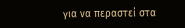για να περαστεί στα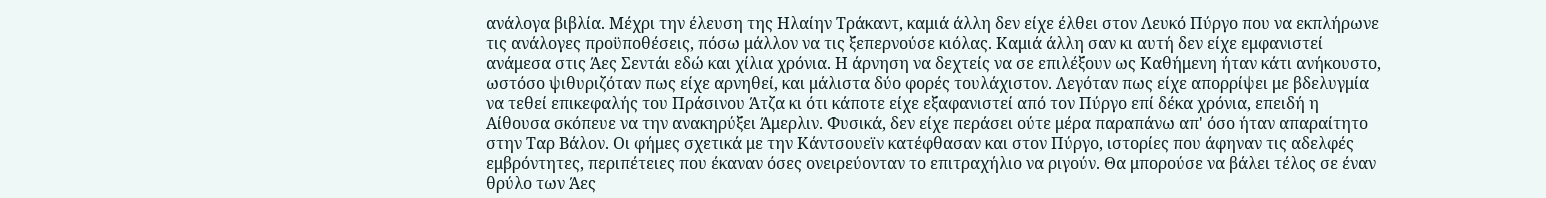ανάλογα βιβλία. Μέχρι την έλευση της Ηλαίην Τράκαντ, καμιά άλλη δεν είχε έλθει στον Λευκό Πύργο που να εκπλήρωνε τις ανάλογες προϋποθέσεις, πόσω μάλλον να τις ξεπερνούσε κιόλας. Καμιά άλλη σαν κι αυτή δεν είχε εμφανιστεί ανάμεσα στις Άες Σεντάι εδώ και χίλια χρόνια. Η άρνηση να δεχτείς να σε επιλέξουν ως Καθήμενη ήταν κάτι ανήκουστο, ωστόσο ψιθυριζόταν πως είχε αρνηθεί, και μάλιστα δύο φορές τουλάχιστον. Λεγόταν πως είχε απορρίψει με βδελυγμία να τεθεί επικεφαλής του Πράσινου Άτζα κι ότι κάποτε είχε εξαφανιστεί από τον Πύργο επί δέκα χρόνια, επειδή η Αίθουσα σκόπευε να την ανακηρύξει Άμερλιν. Φυσικά, δεν είχε περάσει ούτε μέρα παραπάνω απ' όσο ήταν απαραίτητο στην Ταρ Βάλον. Οι φήμες σχετικά με την Κάντσουεϊν κατέφθασαν και στον Πύργο, ιστορίες που άφηναν τις αδελφές εμβρόντητες, περιπέτειες που έκαναν όσες ονειρεύονταν το επιτραχήλιο να ριγούν. Θα μπορούσε να βάλει τέλος σε έναν θρύλο των Άες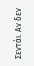Σεντάι. Αν δεν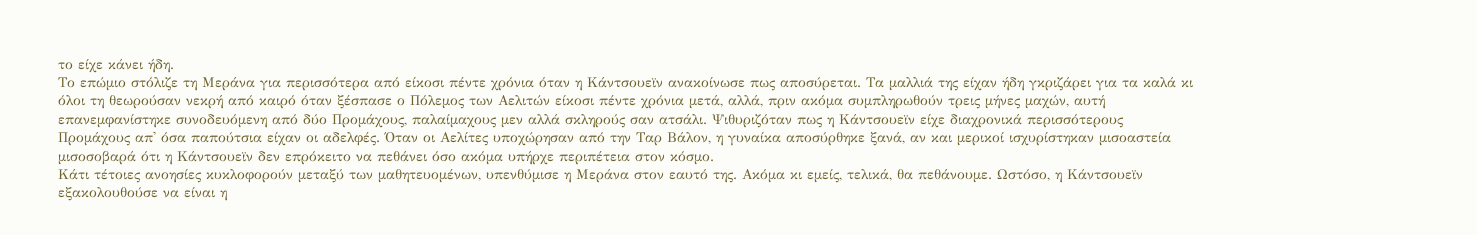το είχε κάνει ήδη.
Το επώμιο στόλιζε τη Μεράνα για περισσότερα από είκοσι πέντε χρόνια όταν η Κάντσουεϊν ανακοίνωσε πως αποσύρεται. Τα μαλλιά της είχαν ήδη γκριζάρει για τα καλά κι όλοι τη θεωρούσαν νεκρή από καιρό όταν ξέσπασε ο Πόλεμος των Αελιτών είκοσι πέντε χρόνια μετά, αλλά, πριν ακόμα συμπληρωθούν τρεις μήνες μαχών, αυτή επανεμφανίστηκε συνοδευόμενη από δύο Προμάχους, παλαίμαχους μεν αλλά σκληρούς σαν ατσάλι. Ψιθυριζόταν πως η Κάντσουεϊν είχε διαχρονικά περισσότερους Προμάχους απ' όσα παπούτσια είχαν οι αδελφές. Όταν οι Αελίτες υποχώρησαν από την Ταρ Βάλον, η γυναίκα αποσύρθηκε ξανά, αν και μερικοί ισχυρίστηκαν μισοαστεία μισοσοβαρά ότι η Κάντσουεϊν δεν επρόκειτο να πεθάνει όσο ακόμα υπήρχε περιπέτεια στον κόσμο.
Κάτι τέτοιες ανοησίες κυκλοφορούν μεταξύ των μαθητευομένων, υπενθύμισε η Μεράνα στον εαυτό της. Ακόμα κι εμείς, τελικά, θα πεθάνουμε. Ωστόσο, η Κάντσουεϊν εξακολουθούσε να είναι η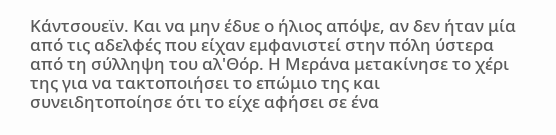Κάντσουεϊν. Και να μην έδυε ο ήλιος απόψε, αν δεν ήταν μία από τις αδελφές που είχαν εμφανιστεί στην πόλη ύστερα από τη σύλληψη του αλ'Θόρ. Η Μεράνα μετακίνησε το χέρι της για να τακτοποιήσει το επώμιο της και συνειδητοποίησε ότι το είχε αφήσει σε ένα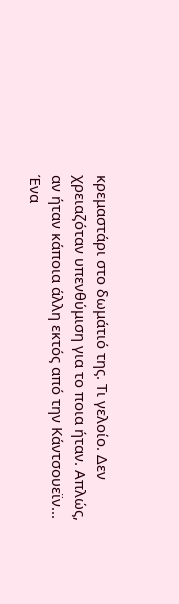κρεμαστάρι στο δωμάτιό της. Τι γελοίο. Δεν χρειαζόταν υπενθύμιση για το ποια ήταν. Απλώς, αν ήταν κάποια άλλη εκτός από την Κάντσουεϊν...
Ένα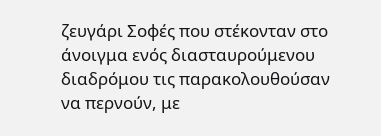ζευγάρι Σοφές που στέκονταν στο άνοιγμα ενός διασταυρούμενου διαδρόμου τις παρακολουθούσαν να περνούν, με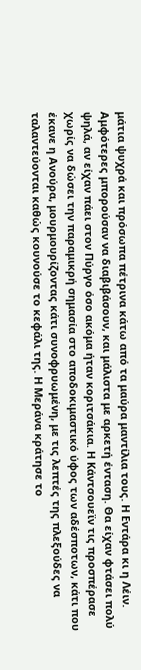μάτια ψυχρά και πρόσωπα πέτρινα κάτω από τα μαύρα μαντίλια τους. Η Εντάρα κι η Λέιν. Αμφότερες μπορούσαν να διαβιβάσουν, και μάλιστα με αρκετή ένταση. Θα είχαν φτάσει πολύ ψηλά, αν είχαν πάει στον Πύργο όσο ακόμα ήταν κοριτσάκια. Η Κάντσουεϊν τις προσπέρασε χωρίς να δώσει την παραμικρή σημασία στο αποδοκιμαστικό ύφος των αδέσποτων, κάτι που έκανε η Ανούρα, μουρμουρίζοντας κάτι συνοφρυωμένη, με τις λεπτές της πλεξούδες να ταλαντεύονται καθώς κουνούσε το κεφάλι της. Η Μεράνα κράτησε το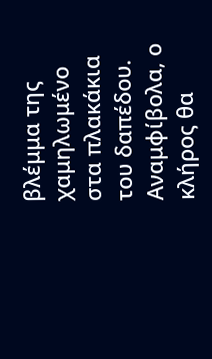βλέμμα της χαμηλωμένο στα πλακάκια του δαπέδου.
Αναμφίβολα, ο κλήρος θα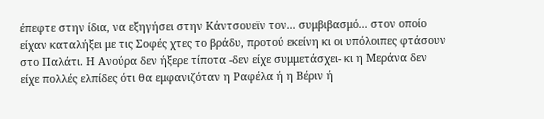έπεφτε στην ίδια, να εξηγήσει στην Κάντσουεϊν τον... συμβιβασμό... στον οποίο είχαν καταλήξει με τις Σοφές χτες το βράδυ, προτού εκείνη κι οι υπόλοιπες φτάσουν στο Παλάτι. Η Ανούρα δεν ήξερε τίποτα -δεν είχε συμμετάσχει- κι η Μεράνα δεν είχε πολλές ελπίδες ότι θα εμφανιζόταν η Ραφέλα ή η Βέριν ή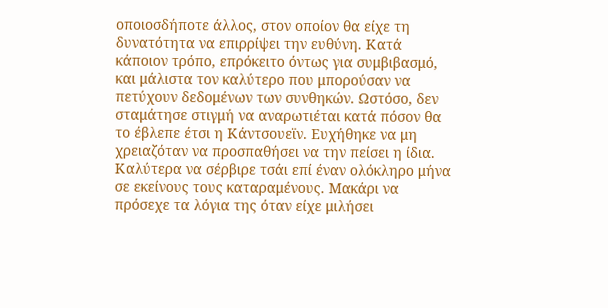οποιοσδήποτε άλλος, στον οποίον θα είχε τη δυνατότητα να επιρρίψει την ευθύνη. Κατά κάποιον τρόπο, επρόκειτο όντως για συμβιβασμό, και μάλιστα τον καλύτερο που μπορούσαν να πετύχουν δεδομένων των συνθηκών. Ωστόσο, δεν σταμάτησε στιγμή να αναρωτιέται κατά πόσον θα το έβλεπε έτσι η Κάντσουεϊν. Ευχήθηκε να μη χρειαζόταν να προσπαθήσει να την πείσει η ίδια. Καλύτερα να σέρβιρε τσάι επί έναν ολόκληρο μήνα σε εκείνους τους καταραμένους. Μακάρι να πρόσεχε τα λόγια της όταν είχε μιλήσει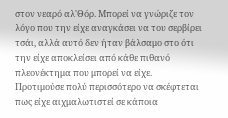στον νεαρό αλ'Θόρ. Μπορεί να γνώριζε τον λόγο που την είχε αναγκάσει να του σερβίρει τσάι, αλλά αυτό δεν ήταν βάλσαμο στο ότι την είχε αποκλείσει από κάθε πιθανό πλεονέκτημα που μπορεί να είχε. Προτιμούσε πολύ περισσότερο να σκέφτεται πως είχε αιχμαλωτιστεί σε κάποια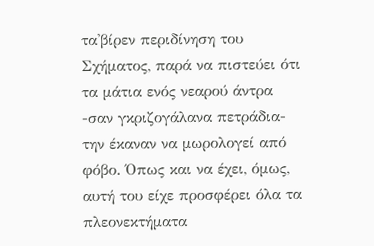τα'βίρεν περιδίνηση του Σχήματος, παρά να πιστεύει ότι τα μάτια ενός νεαρού άντρα -σαν γκριζογάλανα πετράδια- την έκαναν να μωρολογεί από φόβο. Όπως και να έχει, όμως, αυτή του είχε προσφέρει όλα τα πλεονεκτήματα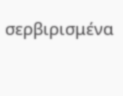σερβιρισμένα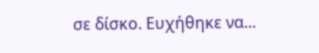σε δίσκο. Ευχήθηκε να...